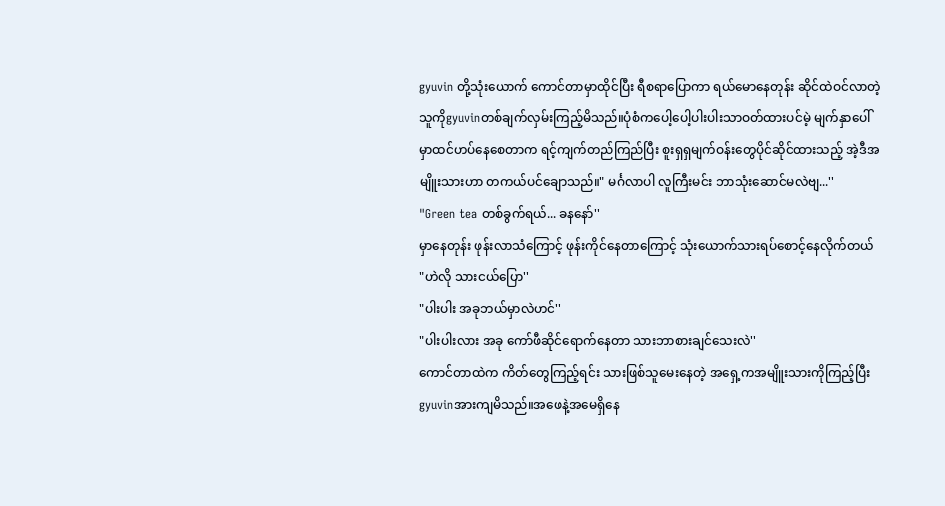gyuvin တို့သုံးယောက် ကောင်တာမှာထိုင်ပြီး ရီစရာပြောကာ ရယ်မောနေတုန်း ဆိုင်ထဲဝင်လာတဲ့ သူကိုgyuvinတစ်ချက်လှမ်းကြည့်မိသည်။ပုံစံကပေါ့ပေါ့ပါးပါးသာဝတ်ထားပင်မဲ့ မျက်နှာပေါ်မှာထင်ဟပ်နေစေတာက ရင့်ကျက်တည်ကြည်ပြီး စူးရှရှမျက်ဝန်းတွေပိုင်ဆိုင်ထားသည့် အဲ့ဒီအမျိူးသားဟာ တကယ်ပင်ချောသည်။" မင်္ဂလာပါ လူကြီးမင်း ဘာသုံးဆောင်မလဲဗျ...''
"Green tea တစ်ခွက်ရယ်... ခနနော်''
မှာနေတုန်း ဖုန်းလာသံကြောင့် ဖုန်းကိုင်နေတာကြောင့် သုံးယောက်သားရပ်စောင့်နေလိုက်တယ်
"ဟဲလို သားငယ်ပြော''
"ပါးပါး အခုဘယ်မှာလဲဟင်''
"ပါးပါးလား အခု ကော်ဖီဆိုင်ရောက်နေတာ သားဘာစားချင်သေးလဲ''
ကောင်တာထဲက ကိတ်တွေကြည့်ရင်း သားဖြစ်သူမေးနေတဲ့ အရှေ့ကအမျိူးသားကိုကြည့်ပြီး gyuvinအားကျမိသည်။အဖေနဲ့အမေရှိနေ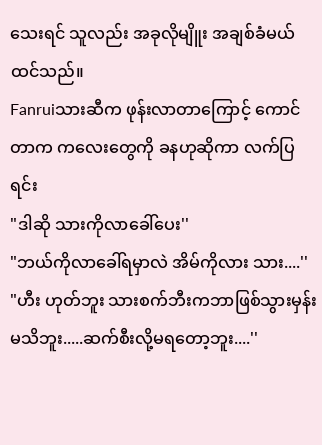သေးရင် သူလည်း အခုလိုမျိူး အချစ်ခံမယ်ထင်သည်။
Fanruiသားဆီက ဖုန်းလာတာကြောင့် ကောင်တာက ကလေးတွေကို ခနဟုဆိုကာ လက်ပြရင်း
"ဒါဆို သားကိုလာခေါ်ပေး''
"ဘယ်ကိုလာခေါ်ရမှာလဲ အိမ်ကိုလား သား....''
"ဟီး ဟုတ်ဘူး သားစက်ဘီးကဘာဖြစ်သွားမှန်းမသိဘူး.....ဆက်စီးလို့မရတော့ဘူး....''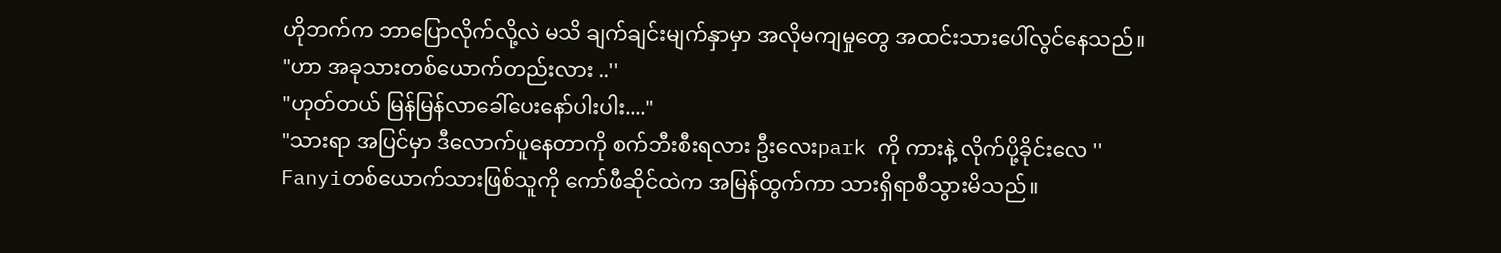ဟိုဘက်က ဘာပြောလိုက်လို့လဲ မသိ ချက်ချင်းမျက်နှာမှာ အလိုမကျမှုတွေ အထင်းသားပေါ်လွင်နေသည်။
"ဟာ အခုသားတစ်ယောက်တည်းလား ..''
"ဟုတ်တယ် မြန်မြန်လာခေါ်ပေးနော်ပါးပါး...."
"သားရာ အပြင်မှာ ဒီလောက်ပူနေတာကို စက်ဘီးစီးရလား ဦးလေးpark ကို ကားနဲ့ လိုက်ပို့ခိုင်းလေ ''
Fanyiတစ်ယောက်သားဖြစ်သူကို ကော်ဖီဆိုင်ထဲက အမြန်ထွက်ကာ သားရှိရာစီသွားမိသည်။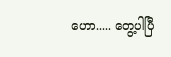ဟော..... တွေ့ပါပြီ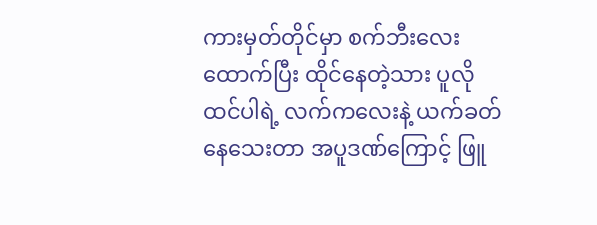ကားမှတ်တိုင်မှာ စက်ဘီးလေးထောက်ပြီး ထိုင်နေတဲ့သား ပူလိုထင်ပါရဲ့ လက်ကလေးနဲ့ ယက်ခတ်နေသေးတာ အပူဒဏ်ကြောင့် ဖြူ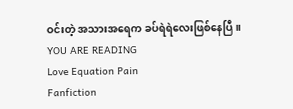ဝင်းတဲ့ အသားအရေက ခပ်ရဲရဲလေးဖြစ်နေပြီ။
YOU ARE READING
Love Equation Pain
Fanfiction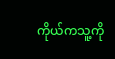ကိုယ်ကသူ့ကို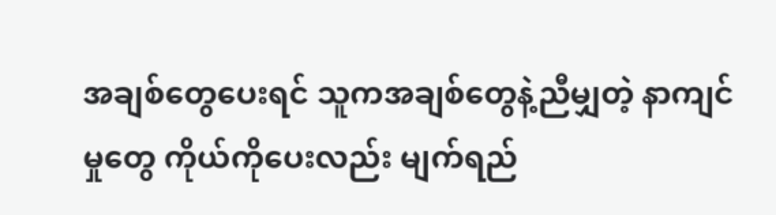အချစ်တွေပေးရင် သူကအချစ်တွေနဲ့ညီမျှတဲ့ နာကျင်မှုတွေ ကိုယ်ကိုပေးလည်း မျက်ရည်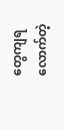တွေကျရလောက်တဲ့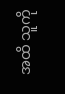အထိ သူကို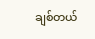ချစ်တယ်